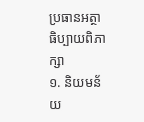ប្រធានអត្ថាធិប្បាយពិភាក្សា
១. និយមន័យ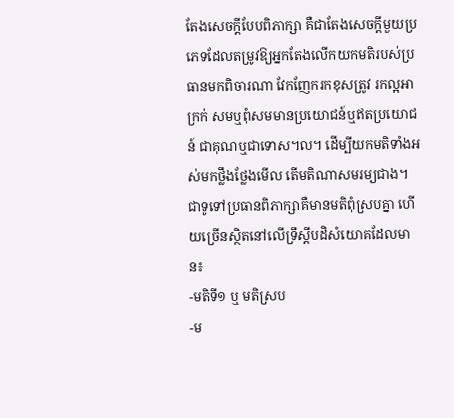តែងសេចក្តីបែបពិភាក្សា គឺជាតែងសេចក្តីមួយប្រភេទដែលតម្រូវឱ្យអ្នកតែងលើកយកមតិរបស់ប្រធានមកពិចារណា វែកញែករកខុសត្រូវ រកល្អអាក្រក់ សមឬពុំសមមានប្រយោជន៍ឬឥតប្រយោជន៍ ជាគុណឬជាទោស៘ ដើម្បីយកមតិទាំងអស់មកថ្លឹងថ្លែងមើល តើមតិណាសមរម្យជាង។
ជាទូទៅប្រធានពិភាក្សាគឺមានមតិពុំស្របគ្នា ហើយច្រើនស្ថិតនៅលើទ្រឹស្តីបដិសំយោគដែលមាន៖
-មតិទី១ ឬ មតិស្រប
-ម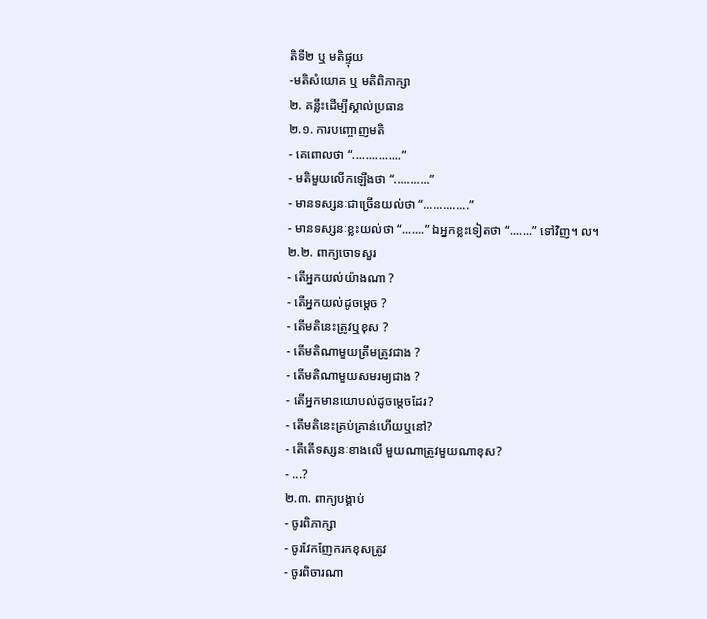តិទី២ ឬ មតិផ្ទុយ
-មតិសំយោគ ឬ មតិពិភាក្សា
២. គន្លឹះដើម្បីស្គាល់ប្រធាន
២.១. ការបញ្ចោញមតិ
- គេពោលថា “...............”
- មតិមួយលើកឡើងថា “...........”
- មានទស្សនៈជាច្រើនយល់ថា “..............”
- មានទស្សនៈខ្លះយល់ថា “.......” ឯអ្នកខ្លះទៀតថា “.......” ទៅវិញ។ ល។
២.២. ពាក្យចោទសួរ
- តើអ្នកយល់យ៉ាងណា ?
- តើអ្នកយល់ដូចម្តេច ?
- តើមតិនេះត្រូវឬខុស ?
- តើមតិណាមួយត្រឹមត្រូវជាង ?
- តើមតិណាមួយសមរម្យជាង ?
- តើអ្នកមានយោបល់ដូចម្តេចដែរ?
- តើមតិនេះគ្រប់គ្រាន់ហើយឬនៅ?
- តើតើទស្សនៈខាងលើ មួយណាត្រូវមួយណាខុស?
- ...?
២.៣. ពាក្យបង្គាប់
- ចូរពិភាក្សា
- ចូរវែកញែករកខុសត្រូវ
- ចូរពិចារណា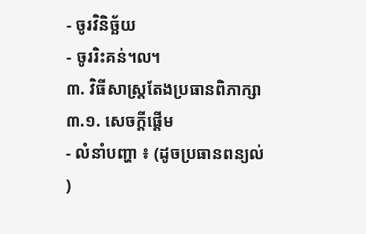- ចូរវិនិច្ឆ័យ
- ចូររិះគន់៘
៣. វិធីសាស្ត្រតែងប្រធានពិភាក្សា
៣.១. សេចក្តីផ្តើម
- លំនាំបញ្ហា ៖ (ដូចប្រធានពន្យល់ )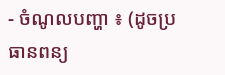- ចំណូលបញ្ហា ៖ (ដូចប្រធានពន្យ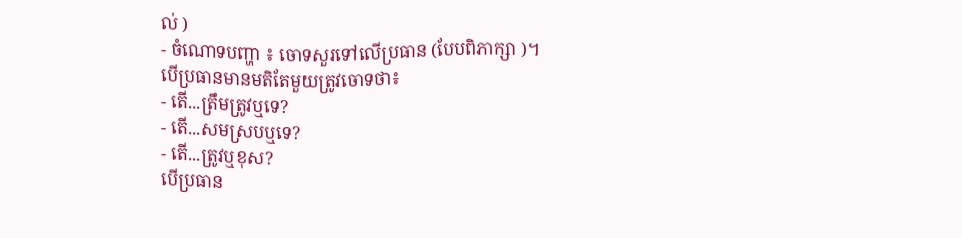ល់ )
- ចំណោទបញ្ហា ៖ ចោទសួរទៅលើប្រធាន (បែបពិភាក្សា )។
បើប្រធានមានមតិតែមួយត្រូវចោទថា៖
- តើ...ត្រឹមត្រូវឬទេ?
- តើ...សមស្របឬទេ?
- តើ...ត្រូវឬខុស?
បើប្រធាន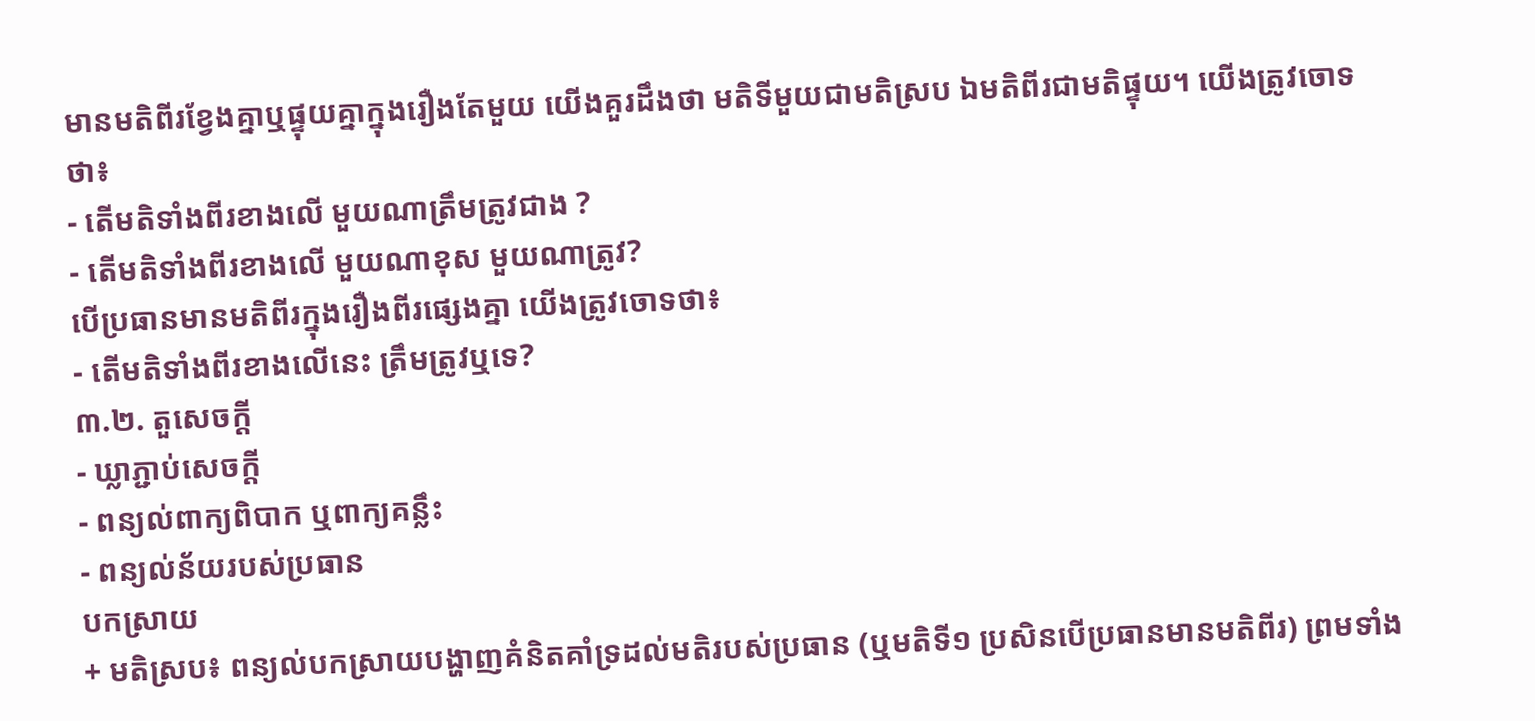មានមតិពីរខ្វែងគ្នាឬផ្ទុយគ្នាក្នុងរឿងតែមួយ យើងគួរដឹងថា មតិទីមួយជាមតិស្រប ឯមតិពីរជាមតិផ្ទុយ។ យើងត្រូវចោទថា៖
- តើមតិទាំងពីរខាងលើ មួយណាត្រឹមត្រូវជាង ?
- តើមតិទាំងពីរខាងលើ មួយណាខុស មួយណាត្រូវ?
បើប្រធានមានមតិពីរក្នុងរឿងពីរផ្សេងគ្នា យើងត្រូវចោទថា៖
- តើមតិទាំងពីរខាងលើនេះ ត្រឹមត្រូវឬទេ?
៣.២. តួសេចក្តី
- ឃ្លាភ្ជាប់សេចក្តី
- ពន្យល់ពាក្យពិបាក ឬពាក្យគន្លឹះ
- ពន្យល់ន័យរបស់ប្រធាន
បកស្រាយ
+ មតិស្រប៖ ពន្យល់បកស្រាយបង្ហាញគំនិតគាំទ្រដល់មតិរបស់ប្រធាន (ឬមតិទី១ ប្រសិនបើប្រធានមានមតិពីរ) ព្រមទាំង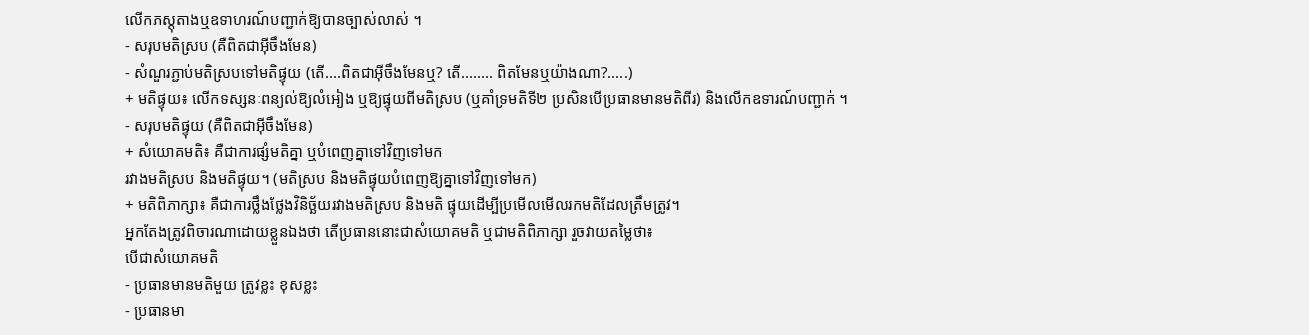លើកភស្តុតាងឬឧទាហរណ៍បញ្ជាក់ឱ្យបានច្បាស់លាស់ ។
- សរុបមតិស្រប (គឺពិតជាអ៊ីចឹងមែន)
- សំណួរភ្ជាប់មតិស្របទៅមតិផ្ទុយ (តើ....ពិតជាអ៊ីចឹងមែនឬ? តើ........ ពិតមែនឬយ៉ាងណា?.....)
+ មតិផ្ទុយ៖ លើកទស្សនៈពន្យល់ឱ្យលំអៀង ឬឱ្យផ្ទុយពីមតិស្រប (ឬគាំទ្រមតិទី២ ប្រសិនបើប្រធានមានមតិពីរ) និងលើកឧទារណ៍បញ្ជាក់ ។
- សរុបមតិផ្ទុយ (គឺពិតជាអ៊ីចឹងមែន)
+ សំយោគមតិ៖ គឺជាការផ្សំមតិគ្នា ឬបំពេញគ្នាទៅវិញទៅមក
រវាងមតិស្រប និងមតិផ្ទុយ។ (មតិស្រប និងមតិផ្ទុយបំពេញឱ្យគ្នាទៅវិញទៅមក)
+ មតិពិភាក្សា៖ គឺជាការថ្លឹងថ្លែងវិនិច្ឆ័យរវាងមតិស្រប និងមតិ ផ្ទុយដើម្បីប្រមើលមើលរកមតិដែលត្រឹមត្រូវ។
អ្នកតែងត្រូវពិចារណាដោយខ្លួនឯងថា តើប្រធាននោះជាសំយោគមតិ ឬជាមតិពិភាក្សា រួចវាយតម្លៃថា៖
បើជាសំយោគមតិ
- ប្រធានមានមតិមួយ ត្រូវខ្លះ ខុសខ្លះ
- ប្រធានមា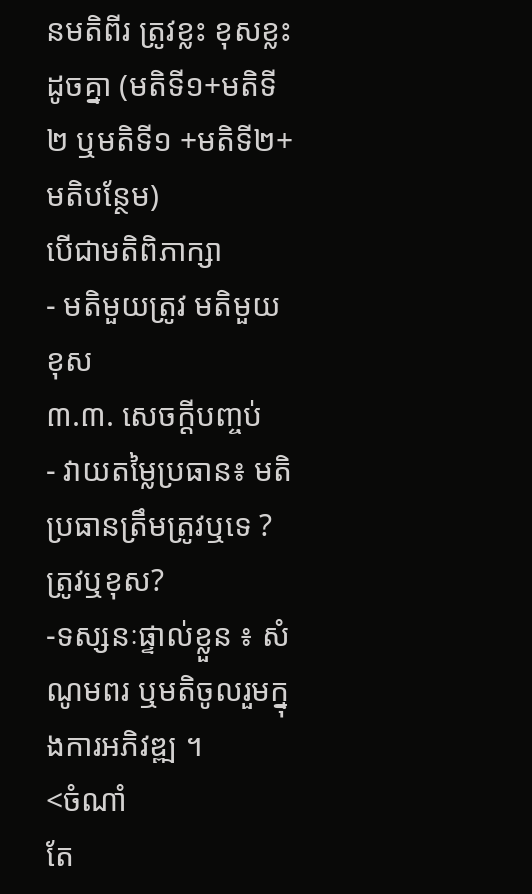នមតិពីរ ត្រូវខ្លះ ខុសខ្លះដូចគ្នា (មតិទី១+មតិទី២ ឬមតិទី១ +មតិទី២+មតិបន្ថែម)
បើជាមតិពិភាក្សា
- មតិមួយត្រូវ មតិមួយខុស
៣.៣. សេចក្តីបញ្ចប់
- វាយតម្លៃប្រធាន៖ មតិប្រធានត្រឹមត្រូវឬទេ ? ត្រូវឬខុស?
-ទស្សនៈផ្ទាល់ខ្លួន ៖ សំណូមពរ ឬមតិចូលរួមក្នុងការអភិវឌ្ឍ ។
<ចំណាំ
តែ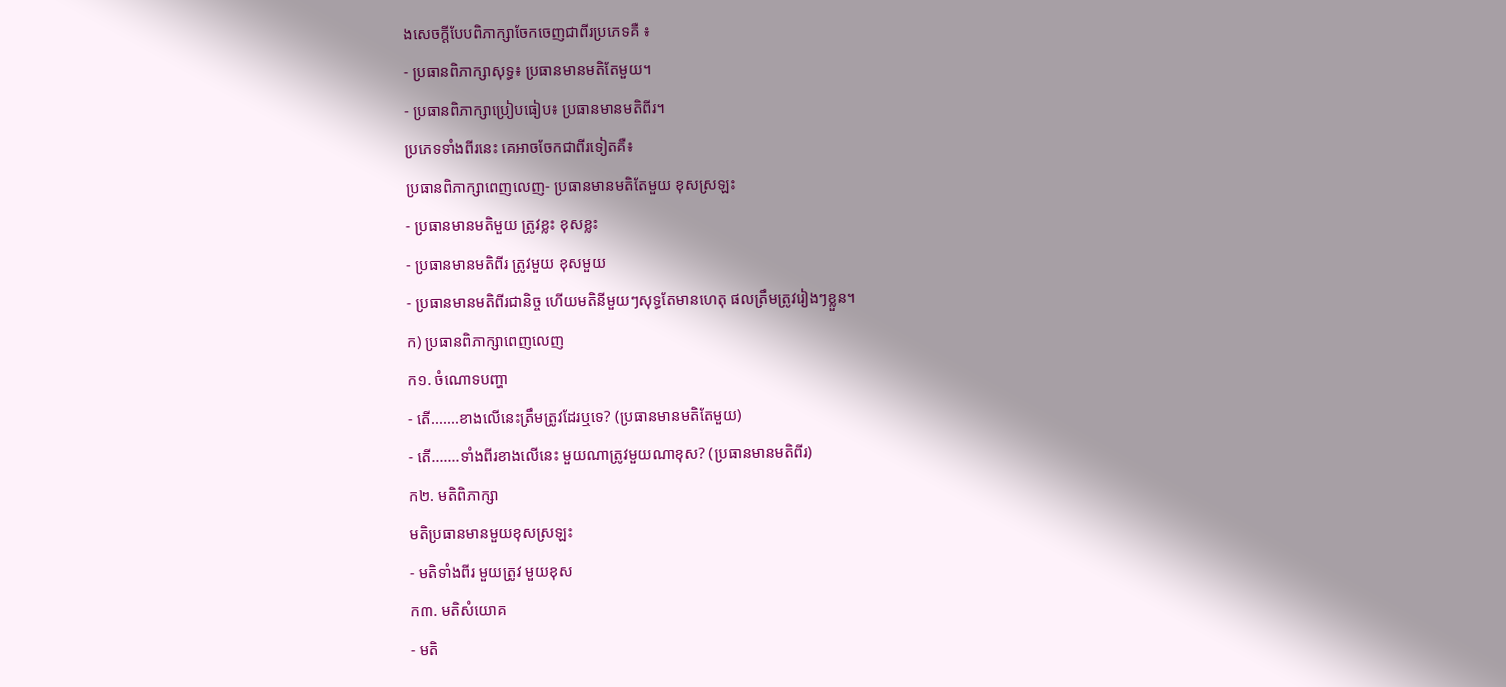ងសេចក្តីបែបពិភាក្សាចែកចេញជាពីរប្រភេទគឺ ៖
- ប្រធានពិភាក្សាសុទ្ធ៖ ប្រធានមានមតិតែមួយ។
- ប្រធានពិភាក្សាប្រៀបធៀប៖ ប្រធានមានមតិពីរ។
ប្រភេទទាំងពីរនេះ គេអាចចែកជាពីរទៀតគឺ៖
ប្រធានពិភាក្សាពេញលេញ- ប្រធានមានមតិតែមួយ ខុសស្រឡះ
- ប្រធានមានមតិមួយ ត្រូវខ្លះ ខុសខ្លះ
- ប្រធានមានមតិពីរ ត្រូវមួយ ខុសមួយ
- ប្រធានមានមតិពីរជានិច្ច ហើយមតិនីមួយៗសុទ្ធតែមានហេតុ ផលត្រឹមត្រូវរៀងៗខ្លួន។
ក) ប្រធានពិភាក្សាពេញលេញ
ក១. ចំណោទបញ្ហា
- តើ.......ខាងលើនេះត្រឹមត្រូវដែរឬទេ? (ប្រធានមានមតិតែមួយ)
- តើ.......ទាំងពីរខាងលើនេះ មួយណាត្រូវមួយណាខុស? (ប្រធានមានមតិពីរ)
ក២. មតិពិភាក្សា
មតិប្រធានមានមួយខុសស្រឡះ
- មតិទាំងពីរ មួយត្រូវ មួយខុស
ក៣. មតិសំយោគ
- មតិ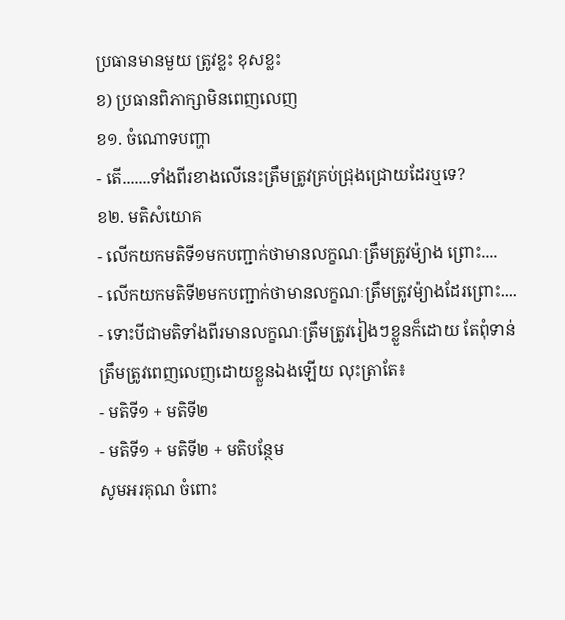ប្រធានមានមួយ ត្រូវខ្លះ ខុសខ្លះ
ខ) ប្រធានពិភាក្សាមិនពេញលេញ
ខ១. ចំណោទបញ្ហា
- តើ.......ទាំងពីរខាងលើនេះត្រឹមត្រូវគ្រប់ជ្រុងជ្រោយដែរឬទេ?
ខ២. មតិសំយោគ
- លើកយកមតិទី១មកបញ្ជាក់ថាមានលក្ខណៈត្រឹមត្រូវម៉្យាង ព្រោះ....
- លើកយកមតិទី២មកបញ្ជាក់ថាមានលក្ខណៈត្រឹមត្រូវម៉្យាងដែរព្រោះ....
- ទោះបីជាមតិទាំងពីរមានលក្ខណៈត្រឹមត្រូវរៀងៗខ្លួនក៏ដោយ តែពុំទាន់ត្រឹមត្រូវពេញលេញដោយខ្លួនឯងឡើយ លុះត្រាតែ៖
- មតិទី១ + មតិទី២
- មតិទី១ + មតិទី២ + មតិបន្ថែម
សូមអរគុណ ចំពោះ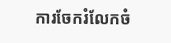ការចែករំលែកចំ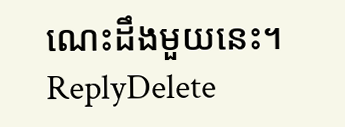ណេះដឹងមួយនេះ។
ReplyDelete